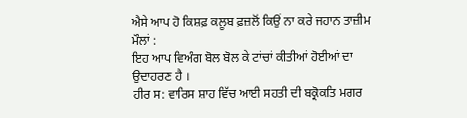ਐਸੇ ਆਪ ਹੋ ਕਿਸ਼ਫ਼ ਕਲੂਬ ਫ਼ਜ਼ਲੋਂ ਕਿਉਂ ਨਾ ਕਰੇ ਜਹਾਨ ਤਾਜ਼ੀਮ ਮੌਲਾਂ :
ਇਹ ਆਪ ਵਿਅੰਗ ਬੋਲ ਬੋਲ ਕੇ ਟਾਂਚਾਂ ਕੀਤੀਆਂ ਹੋਈਆਂ ਦਾ ਉਦਾਹਰਣ ਹੈ ।
ਹੀਰ ਸ: ਵਾਰਿਸ ਸ਼ਾਹ ਵਿੱਚ ਆਈ ਸਹਤੀ ਦੀ ਬਕ੍ਰੋਕਤਿ ਮਗਰ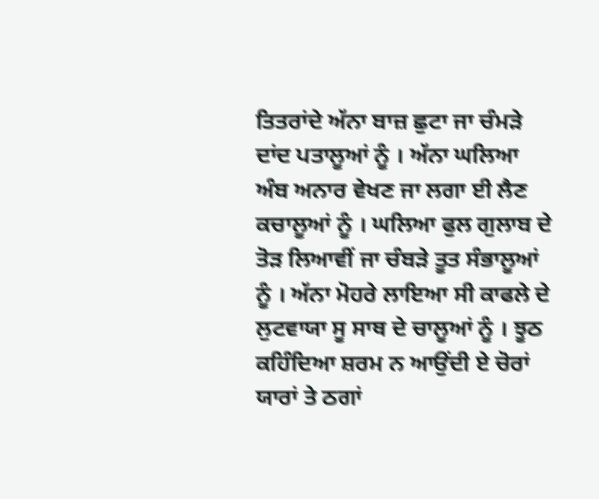ਤਿਤਰਾਂਦੇ ਅੱਨਾ ਬਾਜ਼ ਛੁਟਾ ਜਾ ਚੰਮੜੇ ਦਾਂਦ ਪਤਾਲੂਆਂ ਨੂੰ । ਅੱਨਾ ਘਲਿਆ ਅੰਬ ਅਨਾਰ ਵੇਖਣ ਜਾ ਲਗਾ ਈ ਲੈਣ ਕਚਾਲੂਆਂ ਨੂੰ । ਘਲਿਆ ਫੁਲ ਗੁਲਾਬ ਦੇ ਤੋੜ ਲਿਆਵੀਂ ਜਾ ਚੰਬੜੇ ਤੂਤ ਸੰਭਾਲੂਆਂ ਨੂੰ । ਅੱਨਾ ਮੋਹਰੇ ਲਾਇਆ ਸੀ ਕਾਫਲੇ ਦੇ ਲੁਟਵਾਯਾ ਸੂ ਸਾਥ ਦੇ ਚਾਲੂਆਂ ਨੂੰ । ਝੂਠ ਕਹਿੰਦਿਆ ਸ਼ਰਮ ਨ ਆਉਂਦੀ ਏ ਚੋਰਾਂ ਯਾਰਾਂ ਤੇ ਠਗਾਂ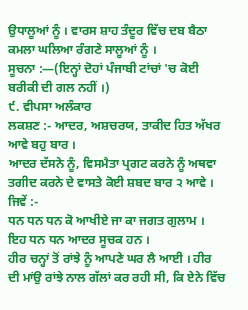ਉਧਾਲੂਆਂ ਨੂੰ । ਵਾਰਸ ਸ਼ਾਹ ਤੰਦੂਰ ਵਿੱਚ ਦਬ ਬੈਠਾ ਕਮਲਾ ਘਲਿਆ ਰੰਗਣੇ ਸਾਲੂਆਂ ਨੂੰ ।
ਸੂਚਨਾ :—(ਇਨ੍ਹਾਂ ਦੋਹਾਂ ਪੰਜਾਬੀ ਟਾਂਚਾਂ 'ਚ ਕੋਈ ਬਰੀਕੀ ਦੀ ਗਲ ਨਹੀਂ ।)
੯. ਵੀਪਸਾ ਅਲੰਕਾਰ
ਲਕਸ਼ਣ :- ਆਦਰ, ਅਸ਼ਚਰਯ, ਤਾਕੀਦ ਹਿਤ ਅੱਖਰ ਆਵੇ ਬਹੁ ਬਾਰ ।
ਆਦਰ ਦੱਸਨੇ ਨੂੰ, ਵਿਸਮੈਤਾ ਪ੍ਰਗਟ ਕਰਨੇ ਨੂੰ ਅਥਵਾ ਤਗੀਦ ਕਰਨੇ ਦੇ ਵਾਸਤੇ ਕੋਈ ਸ਼ਬਦ ਬਾਰ ੨ ਆਵੇ । ਜਿਵੇਂ :-
ਧਨ ਧਨ ਧਨ ਕੋ ਆਖੀਏ ਜਾ ਕਾ ਜਗਤ ਗੁਲਾਮ ।
ਇਹ ਧਨ ਧਨ ਆਦਰ ਸੂਚਕ ਹਨ ।
ਹੀਰ ਚਨ੍ਹਾਂ ਤੋਂ ਰਾਂਝੇ ਨੂੰ ਆਪਣੇ ਘਰ ਲੈ ਆਈ । ਹੀਰ ਦੀ ਮਾਂਉ ਰਾਂਝੇ ਨਾਲ ਗੱਲਾਂ ਕਰ ਰਹੀ ਸੀ, ਕਿ ਏਨੇ ਵਿੱਚ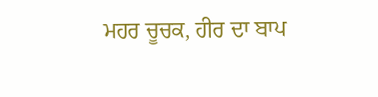ਮਹਰ ਚੂਚਕ, ਹੀਰ ਦਾ ਬਾਪ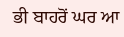ਭੀ ਬਾਹਰੋਂ ਘਰ ਆ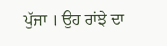ਪੁੱਜਾ । ਉਹ ਰਾਂਝੇ ਦਾ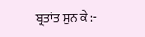ਬ੍ਰਤਾਂਤ ਸੁਨ ਕੇ :-